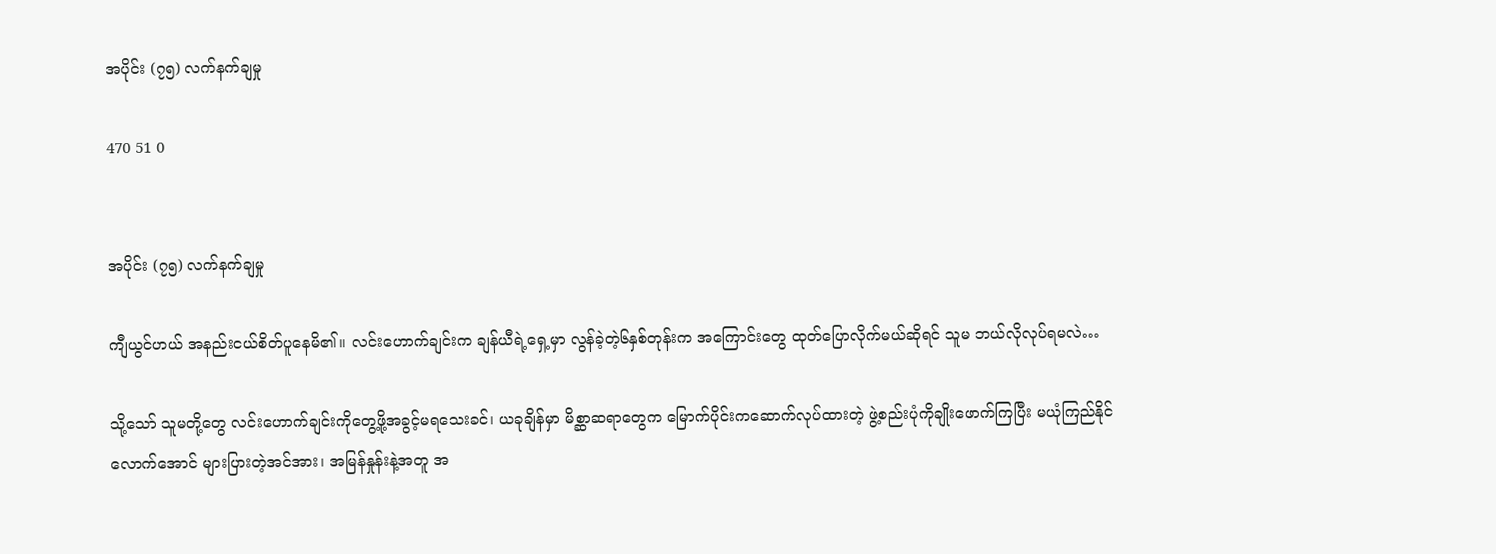အပိုင်း (၇၅) လက်နက်ချမှု

470 51 0


အပိုင်း (၇၅) လက်နက်ချမှု

ကျီယွင်ဟယ် အနည်းငယ်စိတ်ပူနေမိ၏။ လင်းဟောက်ချင်းက ချန်ယီရဲ့ရှေ့မှာ လွန်ခဲ့တဲ့၆နှစ်တုန်းက အကြောင်းတွေ ထုတ်ပြောလိုက်မယ်ဆိုရင် သူမ ဘယ်လိုလုပ်ရမလဲ…

သို့သော် သူမတို့တွေ လင်းဟောက်ချင်းကိုတွေ့ဖို့အခွင့်မရသေးခင်၊ ယခုချိန်မှာ မိစ္ဆာဆရာတွေက မြောက်ပိုင်းကဆောက်လုပ်ထားတဲ့ ဖွဲ့စည်းပုံကိုချိုးဖောက်ကြပြီး မယုံကြည်နိုင်လောက်အောင် များပြားတဲ့အင်အား၊ အမြန်နှုန်းနဲ့အတူ အ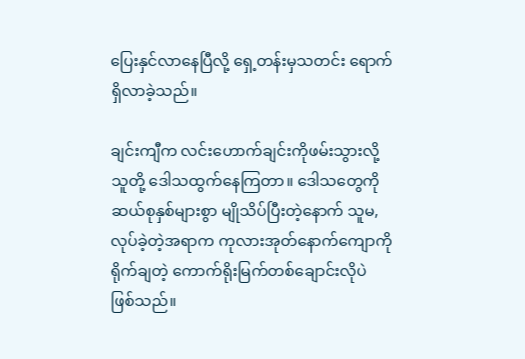ပြေးနှင်လာနေပြီလို့ ရှေ့တန်းမှသတင်း ရောက်ရှိလာခဲ့သည်။

ချင်းကျီက လင်းဟောက်ချင်းကိုဖမ်းသွားလို့ သူတို့ ဒေါသထွက်နေကြတာ။ ဒေါသတွေကိုဆယ်စုနှစ်များစွာ မျိုသိပ်ပြီးတဲ့နောက် သူမ,လုပ်ခဲ့တဲ့အရာက ကုလားအုတ်နောက်ကျောကိုရိုက်ချတဲ့ ကောက်ရိုးမြက်တစ်ချောင်းလိုပဲ ဖြစ်သည်။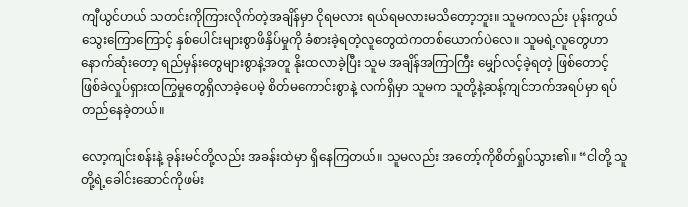ကျီယွင်ဟယ် သတင်းကိုကြားလိုက်တဲ့အချိန်မှာ ငိုရမလား ရယ်ရမလားမသိတော့ဘူး။ သူမကလည်း ပုန်းကွယ်သွေးကြောကြောင့် နှစ်ပေါင်းများစွာဖိနှိပ်မှုကို ခံစားခဲ့ရတဲ့လူတွေထဲကတစ်ယောက်ပဲလေ။ သူမရဲ့လူတွေဟာ နောက်ဆုံးတော့ ရည်မှန်းတွေများစွာနဲ့အတူ နိုးထလာခဲ့ပြီး သူမ အချိန်အကြာကြီး မျှော်လင့်ခဲ့ရတဲ့ ဖြစ်တောင့်ဖြစ်ခဲလှုပ်ရှားထကြွမှုတွေရှိလာခဲ့ပေမဲ့ စိတ်မကောင်းစွာနဲ့ လက်ရှိမှာ သူမက သူတို့နဲ့ဆန့်ကျင်ဘက်အရပ်မှာ ရပ်တည်နေခဲ့တယ်။

လော့ကျင်းစန်းနဲ့ ခုန်းမင်တို့လည်း အခန်းထဲမှာ ရှိနေကြတယ်။ သူမလည်း အတော့်ကိုစိတ်ရှုပ်သွား၏။ “ငါတို့ သူတို့ရဲ့ခေါင်းဆောင်ကိုဖမ်း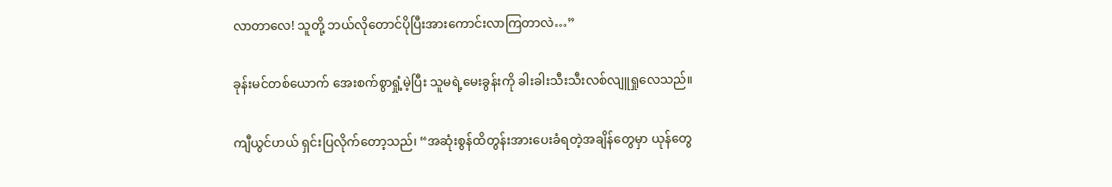လာတာလေ! သူတို့ ဘယ်လိုတောင်ပိုပြီးအားကောင်းလာကြတာလဲ…”

ခုန်းမင်တစ်ယောက် အေးစက်စွာရှုံ့မဲ့ပြီး သူမရဲ့မေးခွန်းကို ခါးခါးသီးသီးလစ်လျူရှုလေသည်။

ကျီယွင်ဟယ် ရှင်းပြလိုက်တော့သည်၊ “အဆုံးစွန်ထိတွန်းအားပေးခံရတဲ့အချိန်တွေမှာ ယုန်တွေ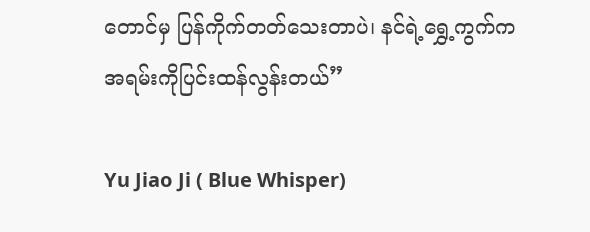တောင်မှ ပြန်ကိုက်တတ်သေးတာပဲ၊ နင်ရဲ့ရွှေ့ကွက်က အရမ်းကိုပြင်းထန်လွန်းတယ်”

Yu Jiao Ji ( Blue Whisper)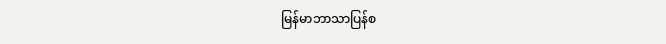မြန်မာဘာသာပြန်စ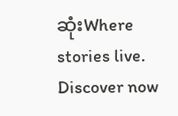ဆုံးWhere stories live. Discover now